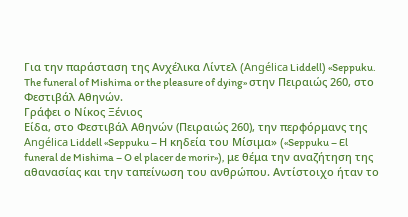Για την παράσταση της Ανχέλικα Λίντελ (Angélica Liddell) «Seppuku. The funeral of Mishima or the pleasure of dying» στην Πειραιώς 260, στο Φεστιβάλ Αθηνών.
Γράφει ο Νίκος Ξένιος
Είδα, στο Φεστιβάλ Αθηνών (Πειραιώς 260), την περφόρμανς της Angélica Liddell «Seppuku – Η κηδεία του Μίσιμα» («Seppuku – El funeral de Mishima – O el placer de morir»), με θέμα την αναζήτηση της αθανασίας και την ταπείνωση του ανθρώπου. Αντίστοιχο ήταν το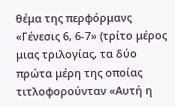θέμα της περφόρμανς «Γένεσις 6, 6-7» (τρίτο μέρος μιας τριλογίας, τα δύο πρώτα μέρη της οποίας τιτλοφορούνταν «Αυτή η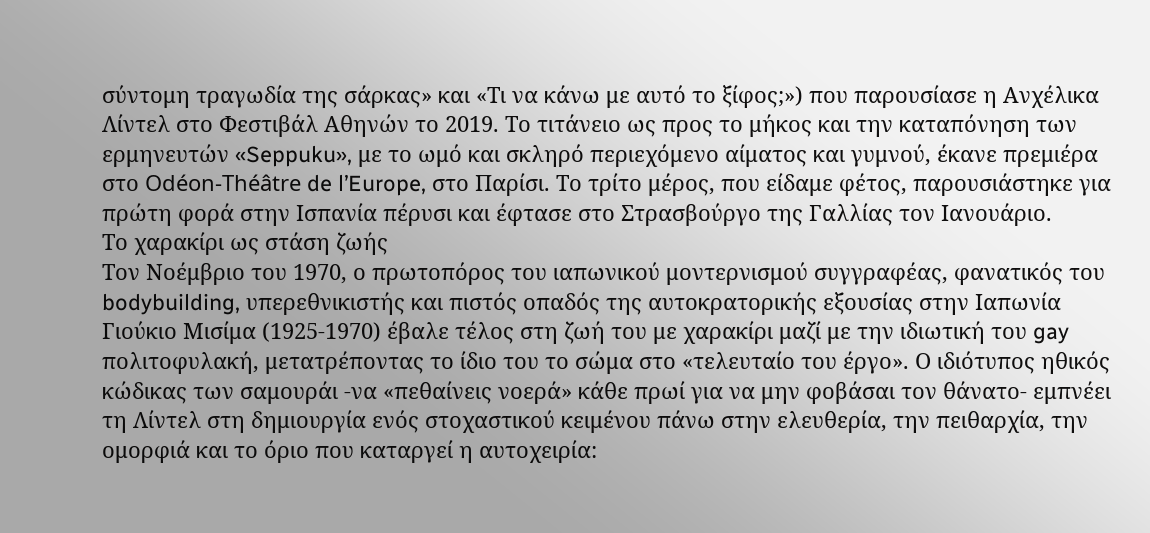σύντομη τραγωδία της σάρκας» και «Τι να κάνω με αυτό το ξίφος;») που παρουσίασε η Ανχέλικα Λίντελ στο Φεστιβάλ Αθηνών το 2019. Το τιτάνειο ως προς το μήκος και την καταπόνηση των ερμηνευτών «Seppuku», με το ωμό και σκληρό περιεχόμενο αίματος και γυμνού, έκανε πρεμιέρα στο Odéon-Théâtre de l’Europe, στο Παρίσι. Το τρίτο μέρος, που είδαμε φέτος, παρουσιάστηκε για πρώτη φορά στην Ισπανία πέρυσι και έφτασε στο Στρασβούργο της Γαλλίας τον Ιανουάριο.
Το χαρακίρι ως στάση ζωής
Τον Νοέμβριο του 1970, ο πρωτοπόρος του ιαπωνικού μοντερνισμού συγγραφέας, φανατικός του bodybuilding, υπερεθνικιστής και πιστός οπαδός της αυτοκρατορικής εξουσίας στην Ιαπωνία Γιούκιο Μισίμα (1925-1970) έβαλε τέλος στη ζωή του με χαρακίρι μαζί με την ιδιωτική του gay πολιτοφυλακή, μετατρέποντας το ίδιο του το σώμα στο «τελευταίο του έργο». Ο ιδιότυπος ηθικός κώδικας των σαμουράι -να «πεθαίνεις νοερά» κάθε πρωί για να μην φοβάσαι τον θάνατο- εμπνέει τη Λίντελ στη δημιουργία ενός στοχαστικού κειμένου πάνω στην ελευθερία, την πειθαρχία, την ομορφιά και το όριο που καταργεί η αυτοχειρία: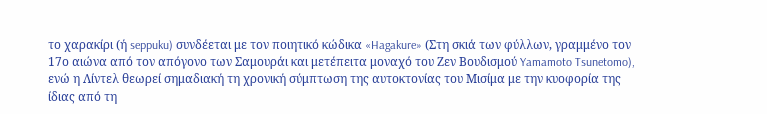το χαρακίρι (ή seppuku) συνδέεται με τον ποιητικό κώδικα «Hagakure» (Στη σκιά των φύλλων, γραμμένο τον 17ο αιώνα από τον απόγονο των Σαμουράι και μετέπειτα μοναχό του Zεν Βουδισμού Yamamoto Tsunetomo), ενώ η Λίντελ θεωρεί σημαδιακή τη χρονική σύμπτωση της αυτοκτονίας του Μισίμα με την κυοφορία της ίδιας από τη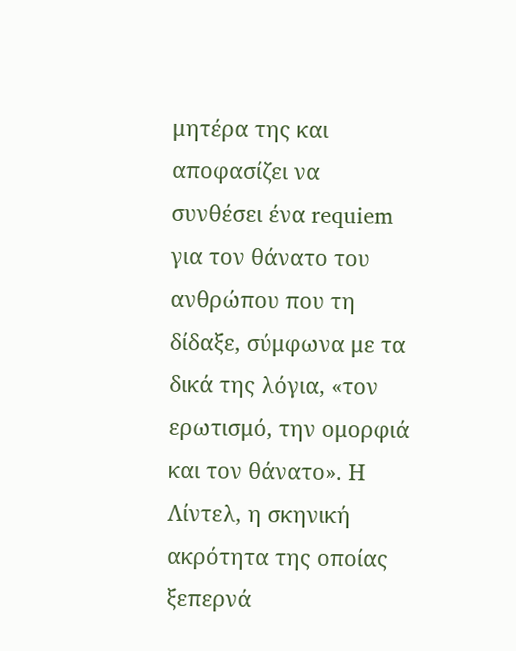μητέρα της και αποφασίζει να συνθέσει ένα requiem για τον θάνατο του ανθρώπου που τη δίδαξε, σύμφωνα με τα δικά της λόγια, «τον ερωτισμό, την ομορφιά και τον θάνατο». Η Λίντελ, η σκηνική ακρότητα της οποίας ξεπερνά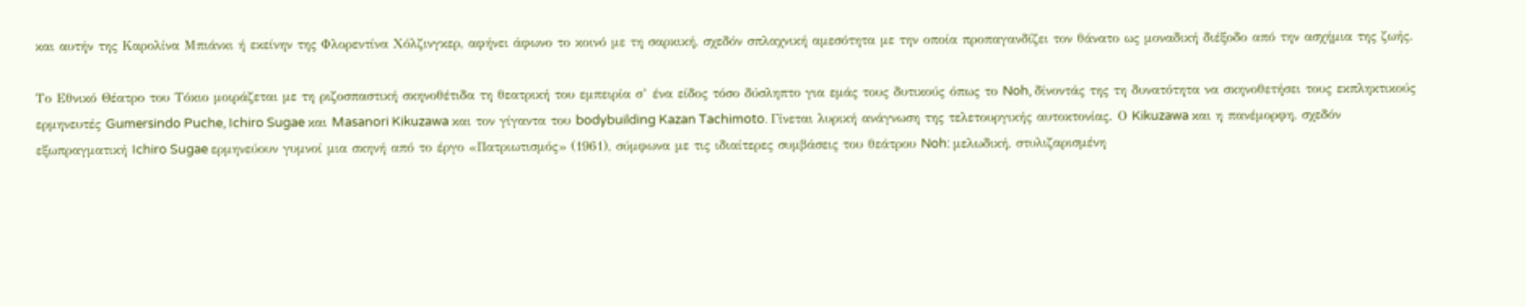και αυτήν της Καρολίνα Μπιάνκι ή εκείνην της Φλορεντίνα Χόλζινγκερ, αφήνει άφωνο το κοινό με τη σαρκική, σχεδόν σπλαχνική αμεσότητα με την οποία προπαγανδίζει τον θάνατο ως μοναδική διέξοδο από την ασχήμια της ζωής.

Το Εθνικό Θέατρο του Τόκιο μοιράζεται με τη ριζοσπαστική σκηνοθέτιδα τη θεατρική του εμπειρία σ’ ένα είδος τόσο δύσληπτο για εμάς τους δυτικούς όπως το Noh, δίνοντάς της τη δυνατότητα να σκηνοθετήσει τους εκπληκτικούς ερμηνευτές Gumersindo Puche, Ichiro Sugae και Masanori Kikuzawa και τον γίγαντα του bodybuilding Kazan Tachimoto. Γίνεται λυρική ανάγνωση της τελετουργικής αυτοκτονίας. Ο Kikuzawa και η πανέμορφη, σχεδόν εξωπραγματική Ichiro Sugae ερμηνεύουν γυμνοί μια σκηνή από το έργο «Πατριωτισμός» (1961), σύμφωνα με τις ιδιαίτερες συμβάσεις του θεάτρου Noh: μελωδική, στυλιζαρισμένη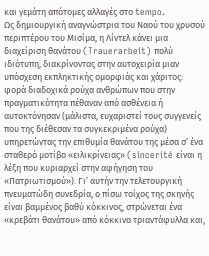και γεμάτη απότομες αλλαγές στο tempo.
Ως δημιουργική αναγνώστρια του Ναού του χρυσού περιπτέρου του Μισίμα, η Λίντελ κάνει μια διαχείριση θανάτου (Trauerarbeit) πολύ ιδιότυπη, διακρίνοντας στην αυτοχειρία μιαν υπόσχεση εκπληκτικής ομορφιάς και χάριτος: φορά διαδοχικά ρούχα ανθρώπων που στην πραγματικότητα πέθαναν από ασθένεια ή αυτοκτόνησαν (μάλιστα, ευχαριστεί τους συγγενείς που της διέθεσαν τα συγκεκριμένα ρούχα) υπηρετώντας την επιθυμία θανάτου της μέσα σ’ ένα σταθερό μοτίβο «ειλικρίνειας» (sincerité είναι η λέξη που κυριαρχεί στην αφήγηση του «Πατριωτισμού»). Γι’ αυτήν την τελετουργική πνευματώδη συνεδρία, ο πίσω τοίχος της σκηνής είναι βαμμένος βαθύ κόκκινος, στρώνεται ένα «κρεβάτι θανάτου» από κόκκινα τριαντάφυλλα και,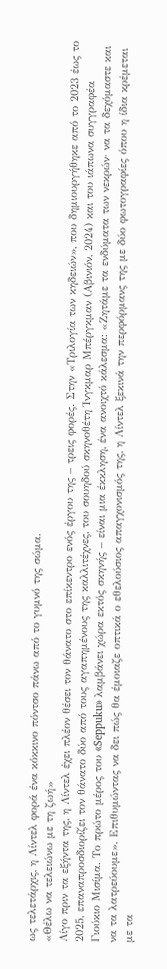ως τελετάρχις, η Λίντελ φορά ένα κόκκινο πόντσο πάνω από το γυμνό της σώμα.
«Θέλω να τελειώνω με τη ζωή»
Λίγο πριν τα εξήντα της, η Λίντελ έχει πλέον θέσει τον θάνατο στο επίκεντρο ενός έργου της – τρεις φορές. Στην «Τριλογία των κηδειών», που δημιουργήθηκε από το 2023 έως το 2025, επαναπροσδιορίζει τον θάνατο δύο από τους αγαπημένους της καλλιτέχνες, του σουηδού σκηνοθέτη Ίνγκμαρ Μπέργκμαν (Αβινιόν, 2024) και του ιάπωνα συγγραφέα Γιούκιο Μισίμα. Το πρώτο μέρος του «Seppuku» λαμβάνει χώρα εκτός σκηνής – είναι μια έκκληση, ένα ανοιχτό κάλεσμα: «Ζητάμε τα ενδύματα των νεκρών· να τα δεχόμαστε και να τα λατρεύουμε». Επιθυμώντας να δει πώς θα έμοιαζε οπτικά ο εθελούσιος απαγχονισμός της, η Λίντελ ξεκινά την περφόρμανς της με δύο φωτογραφίες όπου η ίδια κρέμεται με τα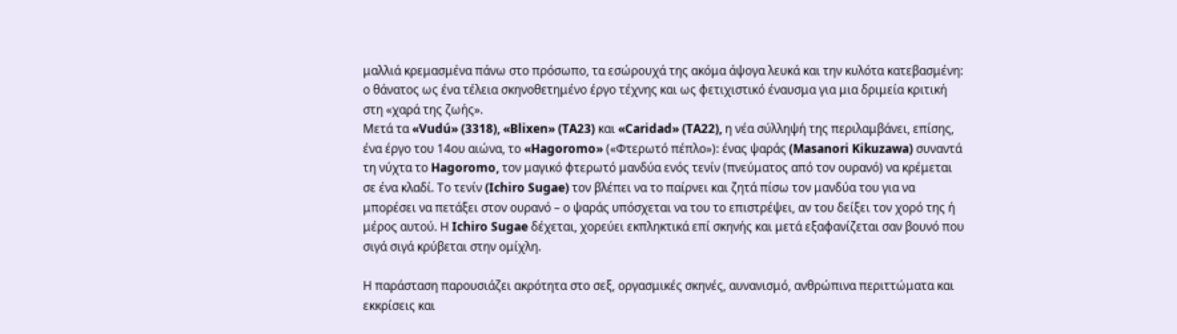μαλλιά κρεμασμένα πάνω στο πρόσωπο, τα εσώρουχά της ακόμα άψογα λευκά και την κυλότα κατεβασμένη: ο θάνατος ως ένα τέλεια σκηνοθετημένο έργο τέχνης και ως φετιχιστικό έναυσμα για μια δριμεία κριτική στη «χαρά της ζωής».
Μετά τα «Vudú» (3318), «Blixen» (TA23) και «Caridad» (TA22), η νέα σύλληψή της περιλαμβάνει, επίσης, ένα έργο του 14ου αιώνα, το «Hagoromo» («Φτερωτό πέπλο»): ένας ψαράς (Masanori Kikuzawa) συναντά τη νύχτα το Hagoromo, τον μαγικό φτερωτό μανδύα ενός τενίν (πνεύματος από τον ουρανό) να κρέμεται σε ένα κλαδί. Το τενίν (Ichiro Sugae) τον βλέπει να το παίρνει και ζητά πίσω τον μανδύα του για να μπορέσει να πετάξει στον ουρανό – ο ψαράς υπόσχεται να του το επιστρέψει, αν του δείξει τον χορό της ή μέρος αυτού. Η Ichiro Sugae δέχεται, χορεύει εκπληκτικά επί σκηνής και μετά εξαφανίζεται σαν βουνό που σιγά σιγά κρύβεται στην ομίχλη.

Η παράσταση παρουσιάζει ακρότητα στο σεξ, οργασμικές σκηνές, αυνανισμό, ανθρώπινα περιττώματα και εκκρίσεις και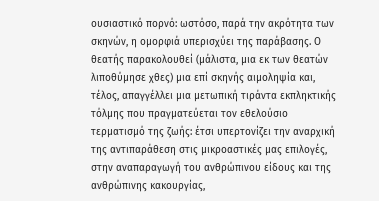ουσιαστικό πορνό: ωστόσο, παρά την ακρότητα των σκηνών, η ομορφιά υπερισχύει της παράβασης. Ο θεατής παρακολουθεί (μάλιστα, μια εκ των θεατών λιποθύμησε χθες) μια επί σκηνής αιμοληψία και, τέλος, απαγγέλλει μια μετωπική τιράντα εκπληκτικής τόλμης που πραγματεύεται τον εθελούσιο τερματισμό της ζωής: έτσι υπερτονίζει την αναρχική της αντιπαράθεση στις μικροαστικές μας επιλογές, στην αναπαραγωγή του ανθρώπινου είδους και της ανθρώπινης κακουργίας,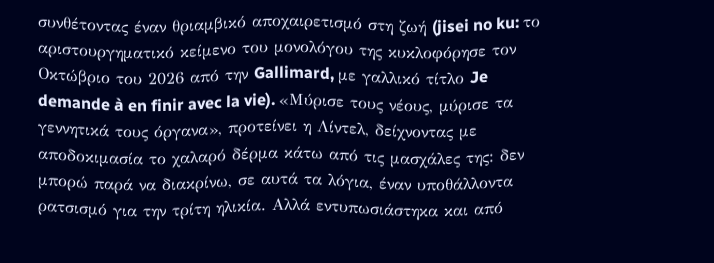συνθέτοντας έναν θριαμβικό αποχαιρετισμό στη ζωή (jisei no ku: το αριστουργηματικό κείμενο του μονολόγου της κυκλοφόρησε τον Οκτώβριο του 2026 από την Gallimard, με γαλλικό τίτλο Je demande à en finir avec la vie). «Μύρισε τους νέους, μύρισε τα γεννητικά τους όργανα», προτείνει η Λίντελ, δείχνοντας με αποδοκιμασία το χαλαρό δέρμα κάτω από τις μασχάλες της: δεν μπορώ παρά να διακρίνω, σε αυτά τα λόγια, έναν υποθάλλοντα ρατσισμό για την τρίτη ηλικία. Αλλά εντυπωσιάστηκα και από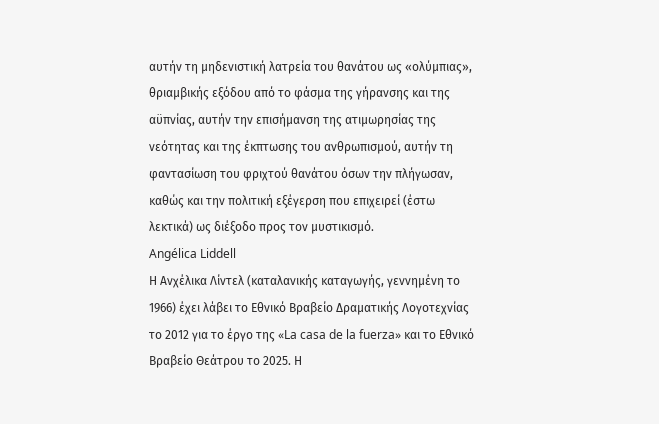αυτήν τη μηδενιστική λατρεία του θανάτου ως «ολύμπιας», θριαμβικής εξόδου από το φάσμα της γήρανσης και της αϋπνίας, αυτήν την επισήμανση της ατιμωρησίας της νεότητας και της έκπτωσης του ανθρωπισμού, αυτήν τη φαντασίωση του φριχτού θανάτου όσων την πλήγωσαν, καθώς και την πολιτική εξέγερση που επιχειρεί (έστω λεκτικά) ως διέξοδο προς τον μυστικισμό.
Angélica Liddell
Η Ανχέλικα Λίντελ (καταλανικής καταγωγής, γεννημένη το 1966) έχει λάβει το Εθνικό Βραβείο Δραματικής Λογοτεχνίας το 2012 για το έργο της «La casa de la fuerza» και το Εθνικό Βραβείο Θεάτρου το 2025. Η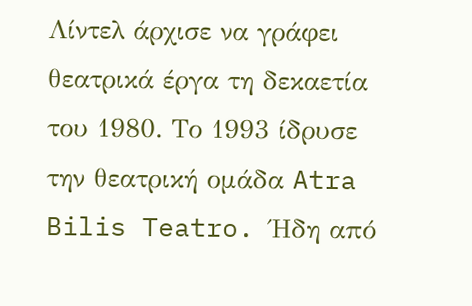Λίντελ άρχισε να γράφει θεατρικά έργα τη δεκαετία του 1980. Το 1993 ίδρυσε την θεατρική ομάδα Atra Bilis Teatro. Ήδη από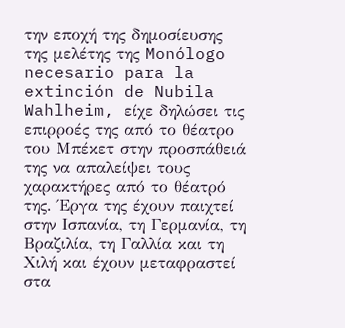την εποχή της δημοσίευσης της μελέτης της Monólogo necesario para la extinción de Nubila Wahlheim, είχε δηλώσει τις επιρροές της από το θέατρο του Μπέκετ στην προσπάθειά της να απαλείψει τους χαρακτήρες από το θέατρό της. Έργα της έχουν παιχτεί στην Ισπανία, τη Γερμανία, τη Βραζιλία, τη Γαλλία και τη Χιλή και έχουν μεταφραστεί στα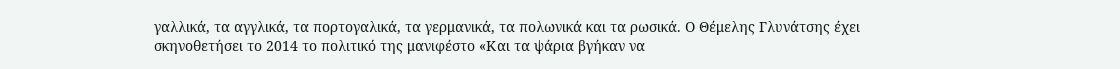γαλλικά, τα αγγλικά, τα πορτογαλικά, τα γερμανικά, τα πολωνικά και τα ρωσικά. Ο Θέμελης Γλυνάτσης έχει σκηνοθετήσει το 2014 το πολιτικό της μανιφέστο «Και τα ψάρια βγήκαν να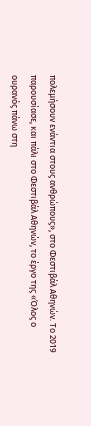πολεμήσουν ενάντια στους ανθρώπους», στο Φεστιβάλ Αθηνών. Το 2019 παρουσίασε, και πάλι στο Φεστιβάλ Αθηνών, το έργο της «Όλος ο ουρανός πάνω στη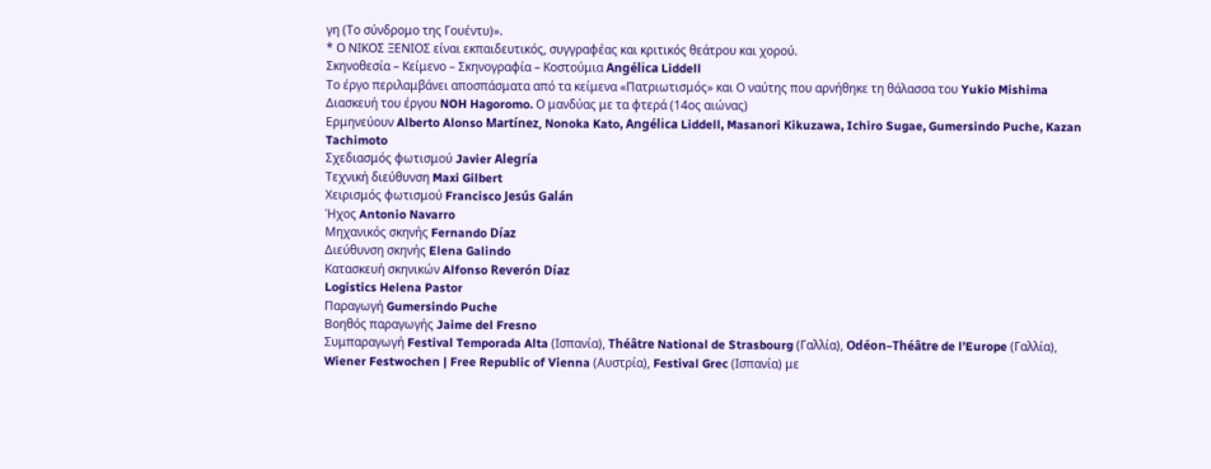γη (Το σύνδρομο της Γουέντυ)».
* Ο ΝΙΚΟΣ ΞΕΝΙΟΣ είναι εκπαιδευτικός, συγγραφέας και κριτικός θεάτρου και χορού.
Σκηνοθεσία – Κείμενο – Σκηνογραφία – Κοστούμια Angélica Liddell
Το έργο περιλαμβάνει αποσπάσματα από τα κείμενα «Πατριωτισμός» και Ο ναύτης που αρνήθηκε τη θάλασσα του Yukio Mishima
Διασκευή του έργου NOH Hagoromo. Ο μανδύας με τα φτερά (14ος αιώνας)
Ερμηνεύουν Alberto Alonso Martínez, Nonoka Kato, Angélica Liddell, Masanori Kikuzawa, Ichiro Sugae, Gumersindo Puche, Kazan Tachimoto
Σχεδιασμός φωτισμού Javier Alegría
Τεχνική διεύθυνση Maxi Gilbert
Χειρισμός φωτισμού Francisco Jesús Galán
Ήχος Antonio Navarro
Μηχανικός σκηνής Fernando Díaz
Διεύθυνση σκηνής Elena Galindo
Κατασκευή σκηνικών Alfonso Reverón Díaz
Logistics Helena Pastor
Παραγωγή Gumersindo Puche
Βοηθός παραγωγής Jaime del Fresno
Συμπαραγωγή Festival Temporada Alta (Ισπανία), Théâtre National de Strasbourg (Γαλλία), Odéon–Théâtre de l’Europe (Γαλλία), Wiener Festwochen | Free Republic of Vienna (Αυστρία), Festival Grec (Ισπανία) με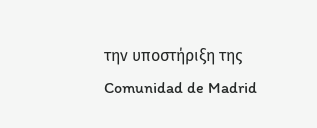την υποστήριξη της Comunidad de Madrid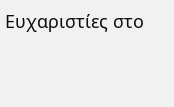Ευχαριστίες στο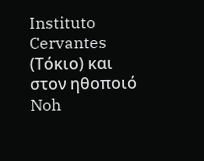Instituto Cervantes (Τόκιο) και στον ηθοποιό Noh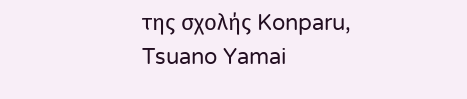της σχολής Konparu, Tsuano Yamai